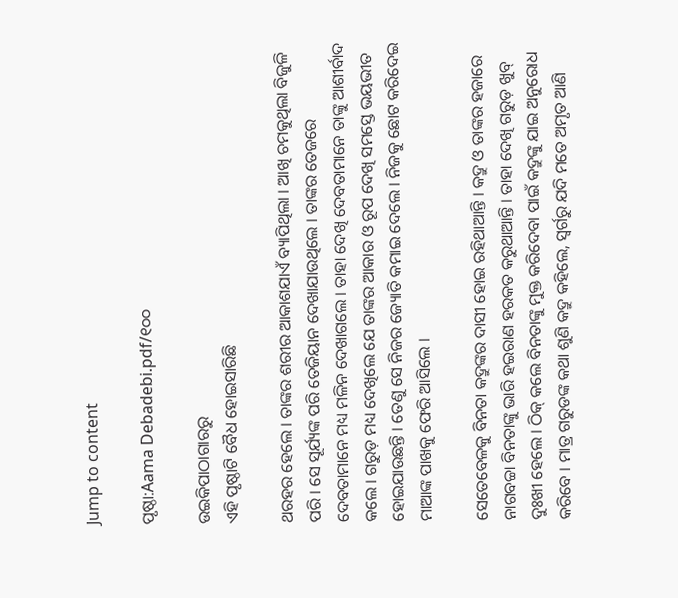Jump to content

ପୃଷ୍ଠା:Aama Debadebi.pdf/୧୦୦

ଉଇକିପାଠାଗାର‌ରୁ
ଏହି ପୃଷ୍ଠାଟି ବୈଧ ହୋଇସାରିଛି

ଥରହର ହେଲେ । ତାଙ୍କର ଶରୀର ଆକାଶଯାଏଁ ବ୍ୟାପିଥିଲା । ଆଖି ଚମକୁଥିଲା ବିଜୁଳି ପରି । ସେ ସୂର୍ଯ୍ୟଙ୍କ ପରି ତେଜିୟାନ ଦେଖାଯାଉଥିଲେ । ତାଙ୍କର ତେଜରେ ଦେବତାମାନେ ମଧ୍ୟ ମଳିନ ଦେଖାଗଲେ । ତାହା ଦେଖି ଦେବତାମାନେ ତାଙ୍କୁ ଆଶୀର୍ବାଦ କଲେ । ଗରୁଡ଼ ମଧ୍ୟ ଦେଖିଲେ ଯେ ତାଙ୍କର ଆକାର ଓ ରୂପ ଦେଖି ସମସ୍ତେ ଭୟଭୀତ ହୋଇଯାଉଛନ୍ତି । ତେଣୁ ସେ ନିଜର ଜ୍ୟୋତି କମାଇ ଦେଲେ । ନିଜକୁ ଛୋଟ କରିଦେଇ ମାଆଙ୍କ ପାଖକୁ ଫେରି ଆସିଲେ ।

ସେତେବେଳକୁ ବିନତା କଦ୍ରୁଙ୍କର ଦାସୀ ହୋଇ ରହିଥାଆନ୍ତି । କଦ୍ରୁ ଓ ତାଙ୍କର ହଜାରେ ନାଗବଚ୍ଚା ବିନତାଙ୍କୁ ଭାରି ହଇରାଣ ହରକତ କରୁଥାଆନ୍ତି । ତାହା ଦେଖି ଗରୁଡ଼ ଖୁବ୍ ଦୁଃଖୀ ହେଲେ । ଠିକ୍ କଲେ ବିନତାଙ୍କୁ ମୁକ୍ତ କରିଦେବା ପାଇଁ କଦ୍ରୁଙ୍କୁ ଯାଇ ଅନୁରୋଧ କରିବେ । ମାତ୍ର ଗରୁଡଙ୍କ କଥା ଶୁଣି କଦ୍ରୁ କହିଲେ, ସ୍ୱର୍ଗରୁ ଯଦି ମତେ ଅମୃତ ଆଣି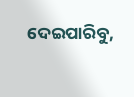ଦେଇପାରିବୁ,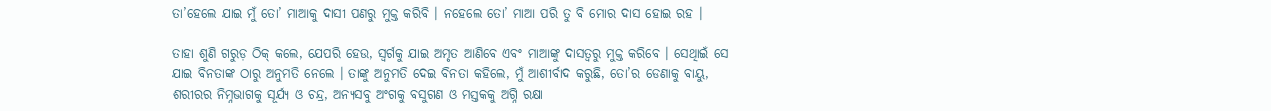ତା’ହେଲେ ଯାଇ ମୁଁ ତୋ’ ମାଆକୁ ଦାସୀ ପଣରୁ ମୁକ୍ତ କରିବି । ନହେଲେ ତୋ’ ମାଆ ପରି ତୁ ବି ମୋର ଦାସ ହୋଇ ରହ ।

ତାହା ଶୁଣି ଗରୁଡ଼ ଠିକ୍ କଲେ, ଯେପରି ହେଉ, ସ୍ୱର୍ଗକୁ ଯାଇ ଅମୃତ ଆଣିବେ ଏବଂ ମାଆଙ୍କୁ ଦାସତ୍ୱରୁ ମୁକ୍ତ କରିବେ । ସେଥିାଇଁ ସେ ଯାଇ ବିନତାଙ୍କ ଠାରୁ ଅନୁମତି ନେଲେ । ତାଙ୍କୁ ଅନୁମତି ଦେଇ ବିନତା କହିଲେ, ମୁଁ ଆଶୀର୍ବାଦ କରୁଛି, ତୋ’ର ଡେଣାକୁ ବାୟୁ, ଶରୀରର ନିମ୍ନଭାଗକୁ ସୂର୍ଯ୍ୟ ଓ ଚନ୍ଦ୍ର, ଅନ୍ୟସବୁ ଅଂଗକୁ ବସୁଗଣ ଓ ମସ୍ତକକୁ ଅଗ୍ନି ରକ୍ଷା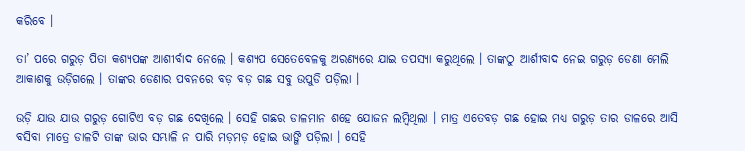କରିବେ ।

ତା’ ପରେ ଗରୁଡ଼ ପିତା କଶ୍ୟପଙ୍କ ଆଶୀର୍ବାଦ ନେଲେ । କଶ୍ୟପ ସେତେବେଳକୁ ଅରଣ୍ୟରେ ଯାଇ ତପସ୍ୟା କରୁଥିଲେ । ତାଙ୍କଠୁ ଆର୍ଶୀବାଦ ନେଇ ଗରୁଡ଼ ଡେଣା ମେଲି ଆକାଶକୁ ଉଡ଼ିଗଲେ । ତାଙ୍କର ଡେଣାର ପବନରେ ବଡ଼ ବଡ଼ ଗଛ ସବୁ ଉପୁଡି ପଡ଼ିଲା ।

ଉଡ଼ି ଯାଉ ଯାଉ ଗରୁଡ଼ ଗୋଟିଏ ବଡ଼ ଗଛ ଦେଖିଲେ । ସେହି ଗଛର ଡାଳମାନ ଶହେ ଯୋଜନ ଲମ୍ବିଥିଲା । ମାତ୍ର ଏତେବଡ଼ ଗଛ ହୋଇ ମଧ୍ୟ ଗରୁଡ଼ ତାର ଡାଳରେ ଆସି ବସିବା ମାତ୍ରେ ଡାଳଟି ତାଙ୍କ ଭାର ସମ୍ଭାଳି ନ ପାରି ମଡ଼ମଡ଼ ହୋଇ ଭାଙ୍ଗି ପଡ଼ିଲା । ସେହି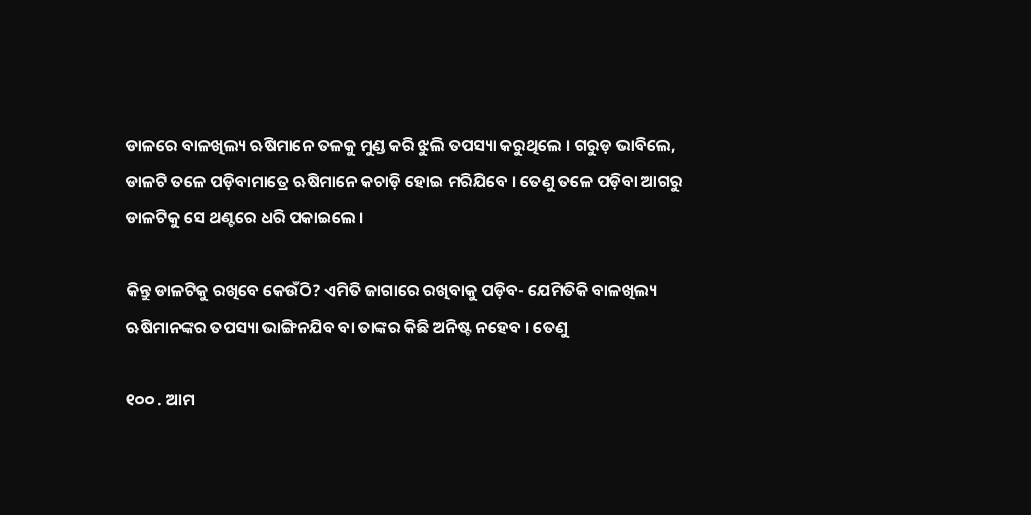ଡାଳରେ ବାଳଖିଲ୍ୟ ଋଷିମାନେ ତଳକୁ ମୁଣ୍ଡ କରି ଝୁଲି ତପସ୍ୟା କରୁଥିଲେ । ଗରୁଡ଼ ଭାବିଲେ, ଡାଳଟି ତଳେ ପଡ଼ିବାମାତ୍ରେ ଋଷିମାନେ କଚାଡ଼ି ହୋଇ ମରିଯିବେ । ତେଣୁ ତଳେ ପଡ଼ିବା ଆଗରୁ ଡାଳଟିକୁ ସେ ଥଣ୍ଟରେ ଧରି ପକାଇଲେ ।

କିନ୍ତୁ ଡାଳଟିକୁ ରଖିବେ କେଉଁଠି? ଏମିତି ଜାଗାରେ ରଖିବାକୁ ପଡ଼ିବ- ଯେମିତିକି ବାଳଖିଲ୍ୟ ଋଷିମାନଙ୍କର ତପସ୍ୟା ଭାଙ୍ଗିନଯିବ ବା ତାଙ୍କର କିଛି ଅନିଷ୍ଟ ନହେବ । ତେଣୁ

୧୦୦ . ଆମ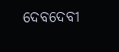ଦେବଦେବୀ